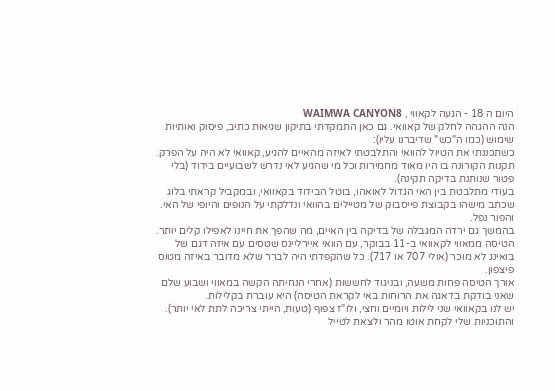היום ה 18 - הגעה לקאווי , WAIMWA CANYON8
הנה ההגהה לחלק של קאוואי. גם כאן התמקדתי בתיקון שגיאות כתיב, פיסוק ואותיות שימוש (כמו ה"כש" שדיברנו עליו):
כשתכננתי את הטיול להוואי והתלבטתי לאיזה מהאיים להגיע, קאוואי לא היה על הפרק. תקנות הקורונה בו היו מאוד מחמירות וכל מי שהגיע לאי נדרש לשבועיים בידוד (בלי פטור שנותנת בדיקה תקינה).
בעודי מתלבטת בין האי הגדול לאואהו, בוטל הבידוד בקאוואי, ובמקביל קראתי בלוג שכתב מישהו בקבוצת פייסבוק של מטיילים בהוואי ונדלקתי על הנופים והיופי של האי. והפור נפל.
בהמשך גם ירדה המגבלה של בדיקה בין האיים, מה שהפך את חיינו לאפילו קלים יותר.
הטיסה ממאווי לקאוואי ב-11 בבוקר, עם הוואי איירליינס שטסים עם איזה דגם של בואינג לא מוכר (אולי 707 או 717). כל שהקפדתי היה לברר שלא מדובר באיזה מטוס פיצפון.
אורך הטיסה פחות משעה, ובניגוד לחששות (אחרי הנחיתה הקשה במאווי ושבוע שלם שאני בודקת בדאגה את הרוחות באי לקראת הטיסה) היא עוברת בקלילות.
יש לנו בקאוואי שני לילות ויומיים וחצי, ולו"ז צפוף (טעות, הייתי צריכה לתת לאי יותר). והתוכניות שלי לקחת אוטו מהר ולצאת לטייל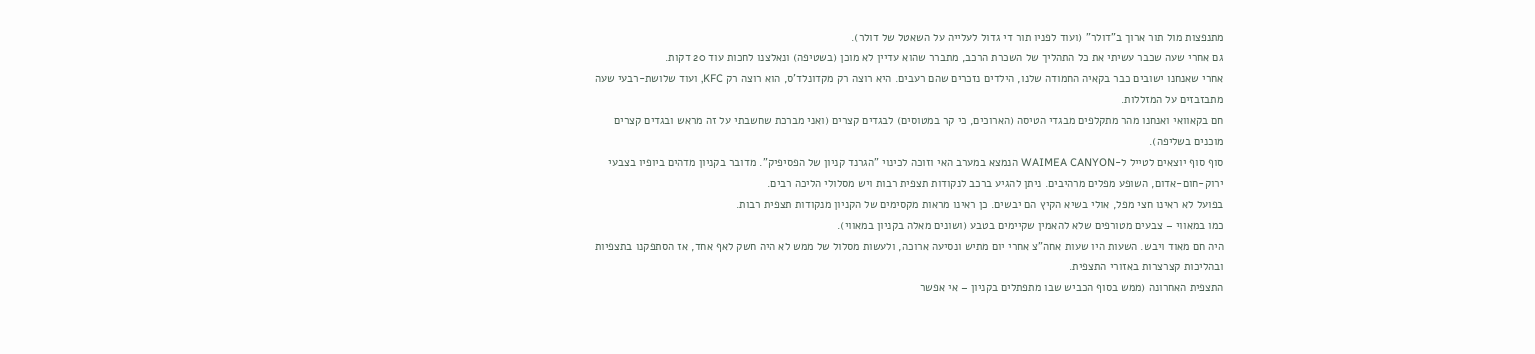מתנפצות מול תור ארוך ב"דולר" (ועוד לפניו תור די גדול לעלייה על השאטל של דולר).
גם אחרי שעה שכבר עשיתי את כל התהליך של השכרת הרכב, מתברר שהוא עדיין לא מוכן (בשטיפה) ונאלצנו לחכות עוד 20 דקות.
אחרי שאנחנו ישובים כבר בקאיה החמודה שלנו, הילדים נזכרים שהם רעבים. היא רוצה רק מקדונלד'ס, הוא רוצה רק KFC, ועוד שלושת-רבעי שעה מתבזבזים על המזללות.
חם בקאוואי ואנחנו מהר מתקלפים מבגדי הטיסה (הארוכים, כי קר במטוסים) לבגדים קצרים (ואני מברכת שחשבתי על זה מראש ובגדים קצרים מוכנים בשליפה).
סוף סוף יוצאים לטייל ל-WAIMEA CANYON הנמצא במערב האי וזוכה לכינוי "הגרנד קניון של הפסיפיק". מדובר בקניון מדהים ביופיו בצבעי ירוק-חום-אדום, השופע מפלים מרהיבים. ניתן להגיע ברכב לנקודות תצפית רבות ויש מסלולי הליכה רבים.
בפועל לא ראינו חצי מפל, אולי בשיא הקיץ הם יבשים. כן ראינו מראות מקסימים של הקניון מנקודות תצפית רבות.
כמו במאווי – צבעים מטורפים שלא להאמין שקיימים בטבע (ושונים מאלה בקניון במאווי).
היה חם מאוד ויבש. השעות היו שעות אחה"צ אחרי יום מתיש ונסיעה ארוכה, ולעשות מסלול של ממש לא היה חשק לאף אחד, אז הסתפקנו בתצפיות ובהליכות קצרצרות באזורי התצפית.
התצפית האחרונה (ממש בסוף הכביש שבו מתפתלים בקניון – אי אפשר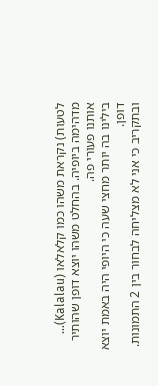לטעות) נקראת משהו כמו קלאלאו (Kalalau)… מדהימה ביופיה. בהחלט משהו יוצא דופן שהותיר אותנו פעורי פה.
בילינו בה יותר מחצי שעה כי היופי היה באמת יוצא דופן.
ובתקריב כי אני לא מצליחה לבחור בין 2 התמונות.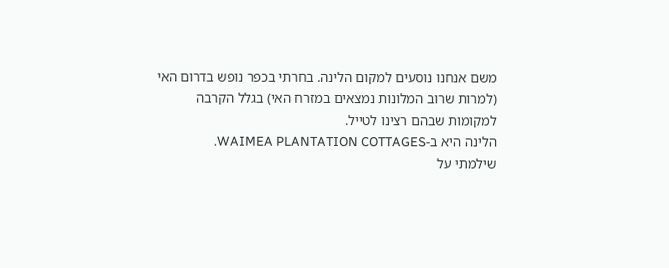משם אנחנו נוסעים למקום הלינה. בחרתי בכפר נופש בדרום האי (למרות שרוב המלונות נמצאים במזרח האי) בגלל הקרבה למקומות שבהם רצינו לטייל.
הלינה היא ב-WAIMEA PLANTATION COTTAGES.
שילמתי על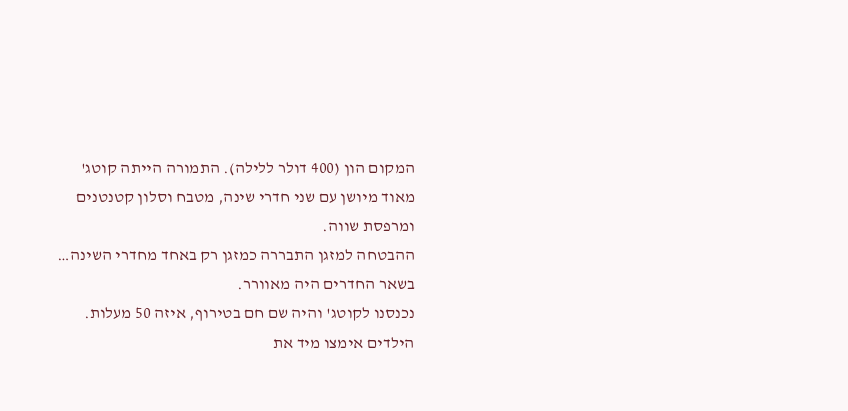המקום הון (400 דולר ללילה). התמורה הייתה קוטג' מאוד מיושן עם שני חדרי שינה, מטבח וסלון קטנטנים ומרפסת שווה.
ההבטחה למזגן התבררה כמזגן רק באחד מחדרי השינה… בשאר החדרים היה מאוורר.
נכנסנו לקוטג' והיה שם חם בטירוף, איזה 50 מעלות.
הילדים אימצו מיד את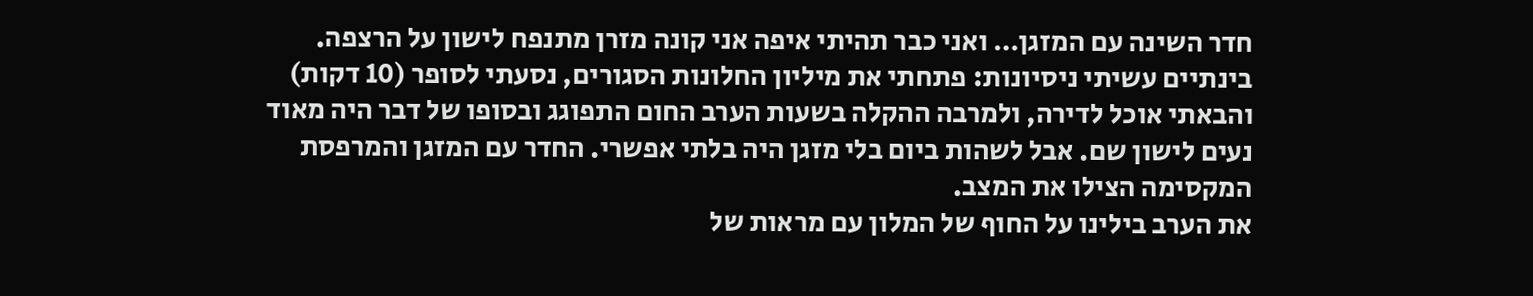חדר השינה עם המזגן… ואני כבר תהיתי איפה אני קונה מזרן מתנפח לישון על הרצפה.
בינתיים עשיתי ניסיונות: פתחתי את מיליון החלונות הסגורים, נסעתי לסופר (10 דקות) והבאתי אוכל לדירה, ולמרבה ההקלה בשעות הערב החום התפוגג ובסופו של דבר היה מאוד נעים לישון שם. אבל לשהות ביום בלי מזגן היה בלתי אפשרי. החדר עם המזגן והמרפסת המקסימה הצילו את המצב.
את הערב בילינו על החוף של המלון עם מראות של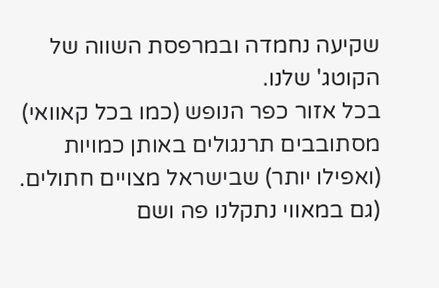שקיעה נחמדה ובמרפסת השווה של הקוטג' שלנו.
בכל אזור כפר הנופש (כמו בכל קאוואי) מסתובבים תרנגולים באותן כמויות (ואפילו יותר) שבישראל מצויים חתולים. (גם במאווי נתקלנו פה ושם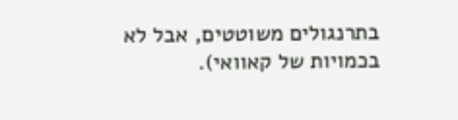בתרנגולים משוטטים, אבל לא בכמויות של קאוואי).